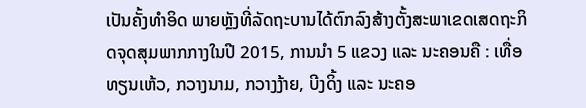ເປັນຄັ້ງທຳອິດ ພາຍຫຼັງທີ່ລັດຖະບານໄດ້ຕົກລົງສ້າງຕັ້ງສະພາເຂດເສດຖະກິດຈຸດສຸມພາກກາງໃນປີ 2015, ການນຳ 5 ແຂວງ ແລະ ນະຄອນຄື : ເທື່ອທຽນເຫ້ວ, ກວາງນາມ, ກວາງງ້າຍ, ບີງດິ້ງ ແລະ ນະຄອ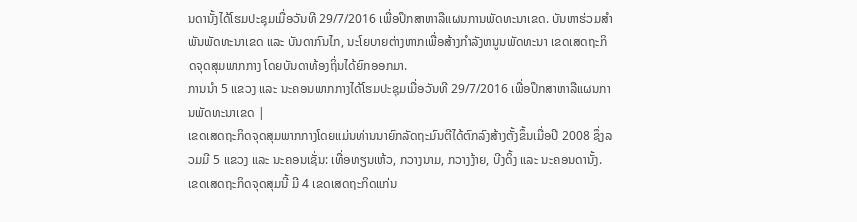ນດານັ້ງໄດ້ໂຮມປະຊຸມເມື່ອວັນທີ 29/7/2016 ເພື່ອປຶກສາຫາລືແຜນການພັດທະນາເຂດ. ບັນຫາຮ່ວມສຳພັນພັດທະນາເຂດ ແລະ ບັນດາກົນໄກ, ນະໂຍບາຍຕ່າງຫາກເພື່ອສ້າງກຳລັງຫນູນພັດທະນາ ເຂດເສດຖະກິດຈຸດສຸມພາກກາງ ໂດຍບັນດາທ້ອງຖິ່ນໄດ້ຍົກອອກມາ.
ການນຳ 5 ແຂວງ ແລະ ນະຄອນພາກກາງໄດ້ໂຮມປະຊຸມເມື່ອວັນທີ 29/7/2016 ເພື່ອປຶກສາຫາລືແຜນການພັດທະນາເຂດ |
ເຂດເສດຖະກິດຈຸດສຸມພາກກາງໂດຍແມ່ນທ່ານນາຍົກລັດຖະມົນຕີໄດ້ຕົກລົງສ້າງຕັ້ງຂຶ້ນເມື່ອປີ 2008 ຊຶ່ງລວມມີ 5 ແຂວງ ແລະ ນະຄອນເຊັ່ນ: ເທື່ອທຽນເຫ້ວ, ກວາງນາມ, ກວາງງ້າຍ, ບີງດິ້ງ ແລະ ນະຄອນດານັ້ງ. ເຂດເສດຖະກິດຈຸດສຸມນີ້ ມີ 4 ເຂດເສດຖະກິດແກ່ນ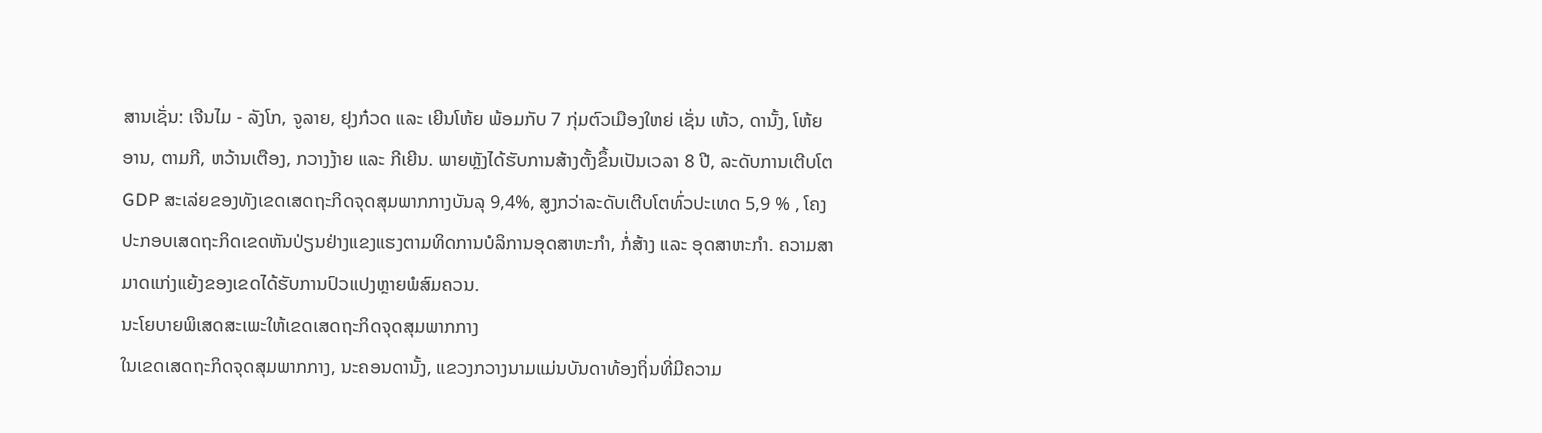ສານເຊັ່ນ: ເຈີນໄມ - ລັງໂກ, ຈູລາຍ, ຢຸງກ໋ວດ ແລະ ເຍີນໂຫ້ຍ ພ້ອມກັບ 7 ກຸ່ມຕົວເມືອງໃຫຍ່ ເຊັ່ນ ເຫ້ວ, ດານັ້ງ, ໂຫ້ຍອານ, ຕາມກີ, ຫວ້ານເຕືອງ, ກວາງງ້າຍ ແລະ ກີເຍີນ. ພາຍຫຼັງໄດ້ຮັບການສ້າງຕັ້ງຂຶ້ນເປັນເວລາ 8 ປີ, ລະດັບການເຕີບໂຕ GDP ສະເລ່ຍຂອງທັງເຂດເສດຖະກິດຈຸດສຸມພາກກາງບັນລຸ 9,4%, ສູງກວ່າລະດັບເຕີບໂຕທົ່ວປະເທດ 5,9 % , ໂຄງປະກອບເສດຖະກິດເຂດຫັນປ່ຽນຢ່າງແຂງແຮງຕາມທິດການບໍລິການອຸດສາຫະກຳ, ກໍ່ສ້າງ ແລະ ອຸດສາຫະກຳ. ຄວາມສາມາດແກ່ງແຍ້ງຂອງເຂດໄດ້ຮັບການປົວແປງຫຼາຍພໍສົມຄວນ.
ນະໂຍບາຍພິເສດສະເພະໃຫ້ເຂດເສດຖະກິດຈຸດສຸມພາກກາງ
ໃນເຂດເສດຖະກິດຈຸດສຸມພາກກາງ, ນະຄອນດານັ້ງ, ແຂວງກວາງນາມແມ່ນບັນດາທ້ອງຖິ່ນທີ່ມີຄວາມ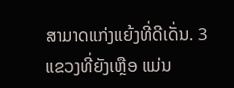ສາມາດແກ່ງແຍ້ງທີ່ດີເດັ່ນ. 3 ແຂວງທີ່ຍັງເຫຼືອ ແມ່ນ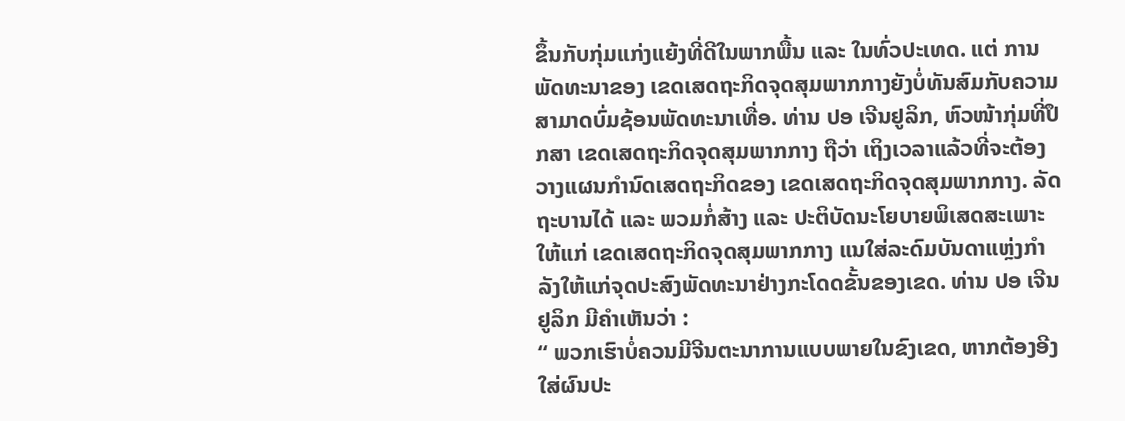ຂຶ້ນກັບກຸ່ມແກ່ງແຍ້ງທີ່ດີໃນພາກພື້ນ ແລະ ໃນທົ່ວປະເທດ. ແຕ່ ການພັດທະນາຂອງ ເຂດເສດຖະກິດຈຸດສຸມພາກກາງຍັງບໍ່ທັນສົມກັບຄວາມສາມາດບົ່ມຊ້ອນພັດທະນາເທື່ອ. ທ່ານ ປອ ເຈີນຢູລິກ, ຫົວໜ້າກຸ່ມທີ່ປຶກສາ ເຂດເສດຖະກິດຈຸດສຸມພາກກາງ ຖືວ່າ ເຖິງເວລາແລ້ວທີ່ຈະຕ້ອງວາງແຜນກຳນົດເສດຖະກິດຂອງ ເຂດເສດຖະກິດຈຸດສຸມພາກກາງ. ລັດຖະບານໄດ້ ແລະ ພວມກໍ່ສ້າງ ແລະ ປະຕິບັດນະໂຍບາຍພິເສດສະເພາະໃຫ້ແກ່ ເຂດເສດຖະກິດຈຸດສຸມພາກກາງ ແນໃສ່ລະດົມບັນດາແຫຼ່ງກຳລັງໃຫ້ແກ່ຈຸດປະສົງພັດທະນາຢ່າງກະໂດດຂັ້ນຂອງເຂດ. ທ່ານ ປອ ເຈີນຢູລິກ ມີຄຳເຫັນວ່າ :
“ ພວກເຮົາບໍ່ຄວນມີຈີນຕະນາການແບບພາຍໃນຂົງເຂດ, ຫາກຕ້ອງອີງໃສ່ຜົນປະ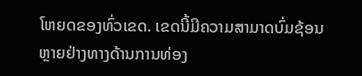ໂຫຍດຂອງທົ່ວເຂດ. ເຂດນີ້ມີຄວາມສາມາດບົ່ມຊ້ອນຫຼາຍຢ່າງທາງດ້ານການທ່ອງ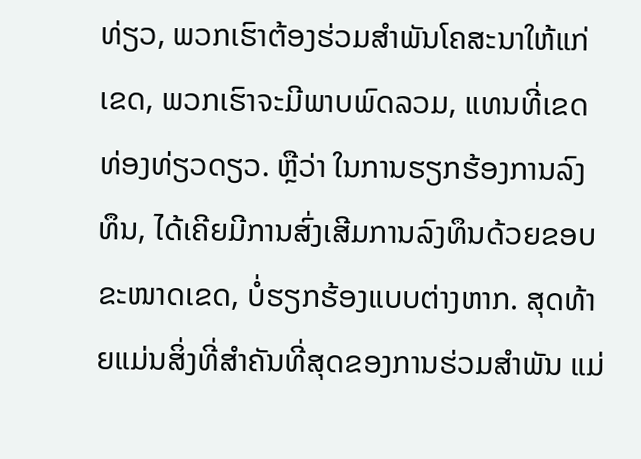ທ່ຽວ, ພວກເຮົາຕ້ອງຮ່ວມສຳພັນໂຄສະນາໃຫ້ແກ່ເຂດ, ພວກເຮົາຈະມີພາບພົດລວມ, ແທນທີ່ເຂດທ່ອງທ່ຽວດຽວ. ຫຼືວ່າ ໃນການຮຽກຮ້ອງການລົງທຶນ, ໄດ້ເຄີຍມີການສົ່ງເສີມການລົງທຶນດ້ວຍຂອບຂະໜາດເຂດ, ບໍ່ຮຽກຮ້ອງແບບຕ່າງຫາກ. ສຸດທ້າຍແມ່ນສິ່ງທີ່ສຳຄັນທີ່ສຸດຂອງການຮ່ວມສຳພັນ ແມ່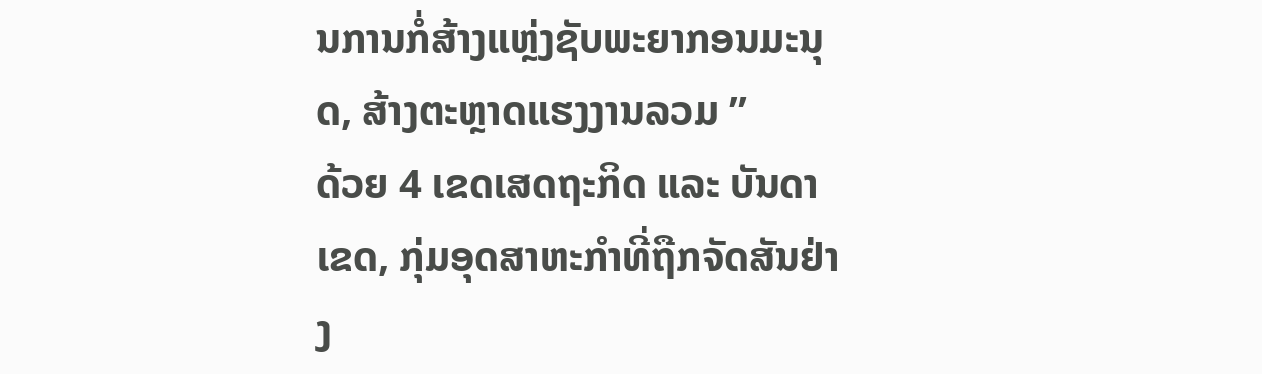ນການກໍ່ສ້າງແຫຼ່ງຊັບພະຍາກອນມະນຸດ, ສ້າງຕະຫຼາດແຮງງານລວມ ”
ດ້ວຍ 4 ເຂດເສດຖະກິດ ແລະ ບັນດາເຂດ, ກຸ່ມອຸດສາຫະກຳທີ່ຖືກຈັດສັນຢ່າງ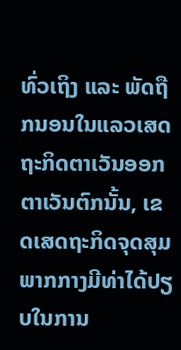ທົ່ວເຖິງ ແລະ ພັດຖືກນອນໃນແລວເສດຖະກິດຕາເວັນອອກຕາເວັນຕົກນັ້ນ, ເຂດເສດຖະກິດຈຸດສຸມພາກກາງມີທ່າໄດ້ປຽບໃນການ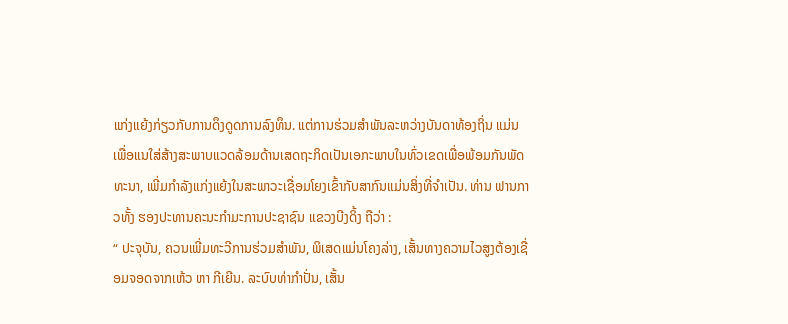ແກ່ງແຍ້ງກ່ຽວກັບການດຶງດູດການລົງທຶນ. ແຕ່ການຮ່ວມສຳພັນລະຫວ່າງບັນດາທ້ອງຖິ່ນ ແມ່ນເພື່ອແນໃສ່ສ້າງສະພາບແວດລ້ອມດ້ານເສດຖະກິດເປັນເອກະພາບໃນທົ່ວເຂດເພື່ອພ້ອມກັນພັດທະນາ, ເພີ່ມກຳລັງແກ່ງແຍ້ງໃນສະພາວະເຊື່ອມໂຍງເຂົ້າກັບສາກົນແມ່ນສິ່ງທີ່ຈຳເປັນ. ທ່ານ ຟານກາວທັ້ງ ຮອງປະທານຄະນະກຳມະການປະຊາຊົນ ແຂວງບີງດິ້ງ ຖືວ່າ :
“ ປະຈຸບັນ, ຄວນເພີ່ມທະວີການຮ່ວມສຳພັນ, ພິເສດແມ່ນໂຄງລ່າງ, ເສັ້ນທາງຄວາມໄວສູງຕ້ອງເຊື່ອມຈອດຈາກເຫ້ວ ຫາ ກີເຍີນ. ລະບົບທ່າກຳປັ່ນ, ເສັ້ນ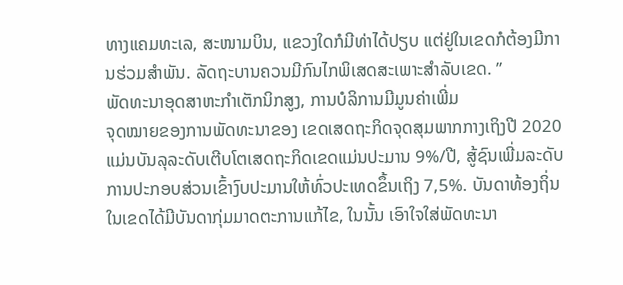ທາງແຄມທະເລ, ສະໜາມບິນ, ແຂວງໃດກໍມີທ່າໄດ້ປຽບ ແຕ່ຢູ່ໃນເຂດກໍຕ້ອງມີການຮ່ວມສຳພັນ. ລັດຖະບານຄວນມີກົນໄກພິເສດສະເພາະສຳລັບເຂດ. ”
ພັດທະນາອຸດສາຫະກຳເຕັກນິກສູງ, ການບໍລິການມີມູນຄ່າເພີ່ມ
ຈຸດໝາຍຂອງການພັດທະນາຂອງ ເຂດເສດຖະກິດຈຸດສຸມພາກກາງເຖິງປີ 2020 ແມ່ນບັນລຸລະດັບເຕີບໂຕເສດຖະກິດເຂດແມ່ນປະມານ 9%/ປີ, ສູ້ຊົນເພີ່ມລະດັບການປະກອບສ່ວນເຂົ້າງົບປະມານໃຫ້ທົ່ວປະເທດຂຶ້ນເຖິງ 7,5%. ບັນດາທ້ອງຖິ່ນໃນເຂດໄດ້ມີບັນດາກຸ່ມມາດຕະການແກ້ໄຂ, ໃນນັ້ນ ເອົາໃຈໃສ່ພັດທະນາ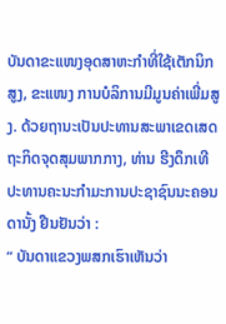ບັນດາຂະແໜງອຸດສາຫະກຳທີ່ໃຊ້ເຕັກນິກສູງ, ຂະແໜງ ການບໍລິການມີມູນຄ່າເພີ່ມສູງ. ດ້ວຍຖານະເປັນປະທານສະພາເຂດເສດຖະກິດຈຸດສຸມພາກກາງ, ທ່ານ ຮີງດຶກເທີ ປະທານຄະນະກຳມະການປະຊາຊົນນະຄອນດານັ້ງ ຢືນຢັນວ່າ :
“ ບັນດາແຂວງພສກເຮົາເຫັນວ່າ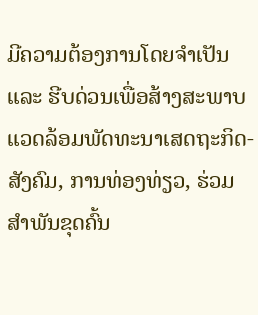ມີຄວາມຕ້ອງການໂດຍຈຳເປັນ ແລະ ຮີບດ່ວນເພື່ອສ້າງສະພາບແວດລ້ອມພັດທະນາເສດຖະກິດ-ສັງຄົມ, ການທ່ອງທ່ຽວ, ຮ່ວມສຳພັນຂຸດຄົ້ນ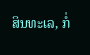ສິນທະເລ, ກໍ່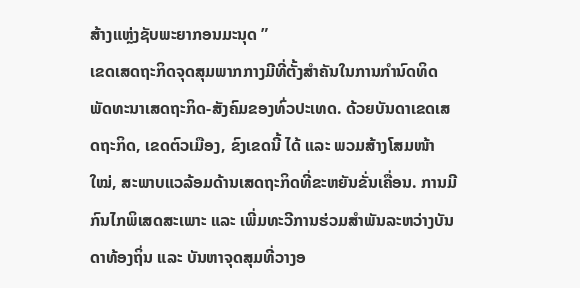ສ້າງແຫຼ່ງຊັບພະຍາກອນມະນຸດ ”
ເຂດເສດຖະກິດຈຸດສຸມພາກກາງມີທີ່ຕັ້ງສຳຄັນໃນການກຳນົດທິດພັດທະນາເສດຖະກິດ-ສັງຄົມຂອງທົ່ວປະເທດ. ດ້ວຍບັນດາເຂດເສດຖະກິດ, ເຂດຕົວເມືອງ, ຂົງເຂດນີ້ ໄດ້ ແລະ ພວມສ້າງໂສມໜ້າໃໝ່, ສະພາບແວລ້ອມດ້ານເສດຖະກິດທີ່ຂະຫຍັນຂັ່ນເຄື່ອນ. ການມີກົນໄກພິເສດສະເພາະ ແລະ ເພີ່ມທະວີການຮ່ວມສຳພັນລະຫວ່າງບັນດາທ້ອງຖິ່ນ ແລະ ບັນຫາຈຸດສຸມທີ່ວາງອ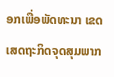ອກເພື່ອພັດທະນາ ເຂດເສດຖະກິດຈຸດສຸມພາກ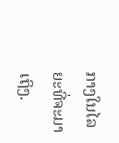ກາງໃນໄລຍະທີ່ຈະມາເຖິງ.